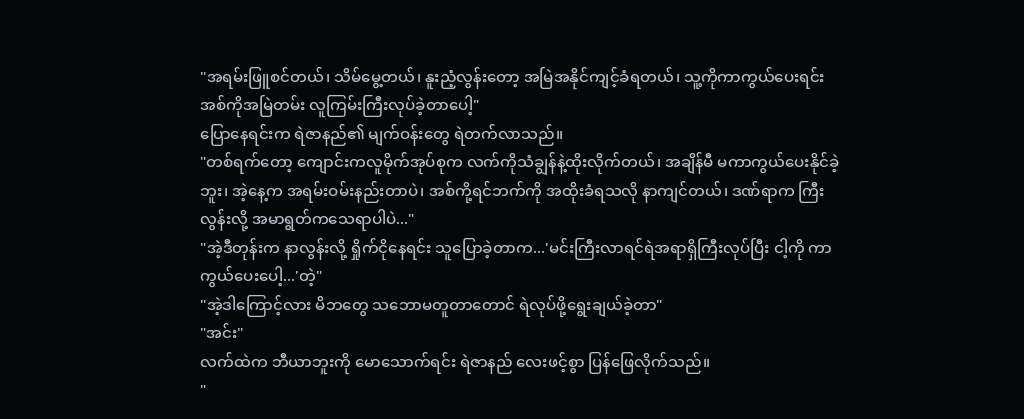"အရမ်းဖြူစင်တယ်၊ သိမ်မွေ့တယ်၊ နူးညံ့လွန်းတော့ အမြဲအနိုင်ကျင့်ခံရတယ်၊ သူ့ကိုကာကွယ်ပေးရင်း အစ်ကိုအမြဲတမ်း လူကြမ်းကြီးလုပ်ခဲ့တာပေါ့"
ပြောနေရင်းက ရဲဇာနည်၏ မျက်ဝန်းတွေ ရဲတက်လာသည်။
"တစ်ရက်တော့ ကျောင်းကလူမိုက်အုပ်စုက လက်ကိုသံချွန်နဲ့ထိုးလိုက်တယ်၊ အချိန်မီ မကာကွယ်ပေးနိုင်ခဲ့ဘူး၊ အဲ့နေ့က အရမ်းဝမ်းနည်းတာပဲ၊ အစ်ကို့ရင်ဘက်ကို အထိုးခံရသလို နာကျင်တယ်၊ ဒဏ်ရာက ကြီးလွန်းလို့ အမာရွတ်ကသေရာပါပဲ..."
"အဲ့ဒီတုန်းက နာလွန်းလို့ ရှိုက်ငိုနေရင်း သူပြောခဲ့တာက...'မင်းကြီးလာရင်ရဲအရာရှိကြီးလုပ်ပြီး ငါ့ကို ကာကွယ်ပေးပေါ့...'တဲ့"
"အဲ့ဒါကြောင့်လား မိဘတွေ သဘောမတူတာတောင် ရဲလုပ်ဖို့ရွေးချယ်ခဲ့တာ"
"အင်း"
လက်ထဲက ဘီယာဘူးကို မောသောက်ရင်း ရဲဇာနည် လေးဖင့်စွာ ပြန်ဖြေလိုက်သည်။
"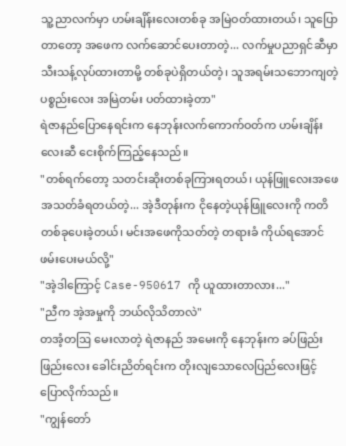သူ့ညာလက်မှာ ဟမ်းချိန်းလေးတစ်ခု အမြဲဝတ်ထားတယ်၊ သူပြောတာတော့ အဖေက လက်ဆောင်ပေးတာတဲ့... လက်မှုပညာရှင်ဆီမှာ သီးသန့်လုပ်ထားတာမို့ တစ်ခုပဲရှိတယ်တဲ့၊ သူအရမ်းသဘောကျတဲ့ ပစ္စည်းလေး အမြဲတမ်း ပတ်ထားခဲ့တာ"
ရဲဇာနည်ပြောနေရင်းက နေဘုန်းလက်ကောက်ဝတ်က ဟမ်းချိန်းလေးဆီ ငေးစိုက်ကြည့်နေသည်။
"တစ်ရက်တော့ သတင်းဆိုးတစ်ခုကြားရတယ်၊ ယုန်ဖြူလေးအဖေ အသတ်ခံရတယ်တဲ့... အဲ့ဒီတုန်းက ငိုနေတဲ့ယုန်ဖြူလေးကို ကတိတစ်ခုပေးခဲ့တယ်၊ မင်းအဖေကိုသတ်တဲ့ တရားခံ ကိုယ်ရအောင်ဖမ်းပေးမယ်လို့"
"အဲ့ဒါကြောင့် Case-950617 ကို ယူထားတာလား..."
"ညီက အဲ့အမှုကို ဘယ်လိုသိတာလဲ"
တအံ့တဩ မေးလာတဲ့ ရဲဇာနည် အမေးကို နေဘုန်းက ခပ်ဖြည်းဖြည်းလေး ခေါင်းညိတ်ရင်းက တိုးလျသောလေပြည်လေးဖြင့် ပြောလိုက်သည်။
"ကျွန်တော်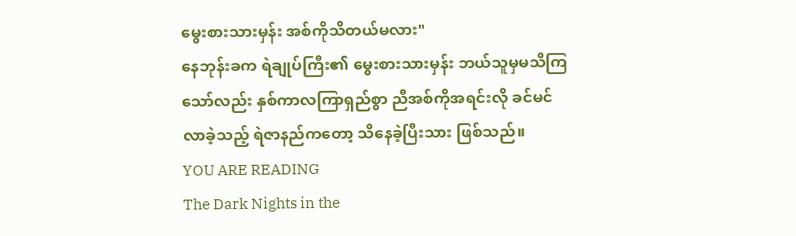မွေးစားသားမှန်း အစ်ကိုသိတယ်မလား"
နေဘုန်းခက ရဲချုပ်ကြီး၏ မွေးစားသားမှန်း ဘယ်သူမှမသိကြသော်လည်း နှစ်ကာလကြာရှည်စွာ ညီအစ်ကိုအရင်းလို ခင်မင်လာခဲ့သည့် ရဲဇာနည်ကတော့ သိနေခဲ့ပြီးသား ဖြစ်သည်။
YOU ARE READING
The Dark Nights in the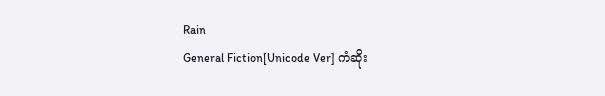Rain
General Fiction[Unicode Ver] ကံဆိုး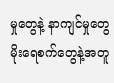မှုတွေနဲ့ နာကျင်မှုတွေ မိုးရေစက်တွေနဲ့အတူ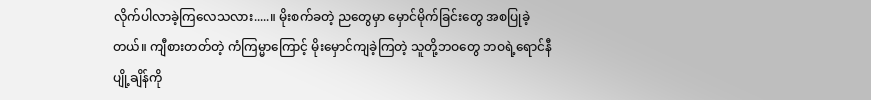လိုက်ပါလာခဲ့ကြလေသလား.....။ မိုးစက်ခတဲ့ ညတွေမှာ မှောင်မိုက်ခြင်းတွေ အစပြုခဲ့တယ်။ ကျီစားတတ်တဲ့ ကံကြမ္မာကြောင့် မိုးမှောင်ကျခဲ့ကြတဲ့ သူတို့ဘဝတွေ ဘဝရဲ့ရောင်နီပျို့ချိန်ကို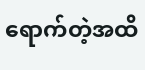ရောက်တဲ့အထိ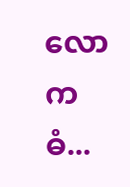လောကဓံ...